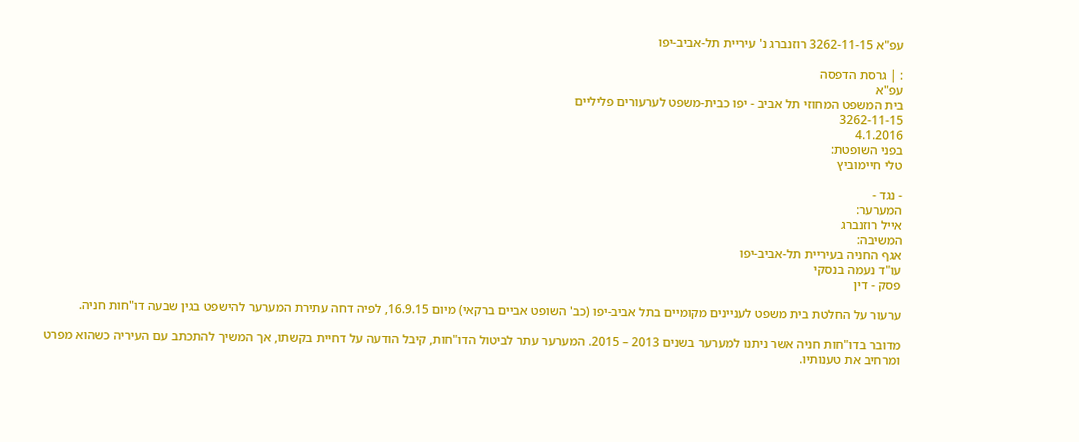עפ"א 3262-11-15 רוזנברג נ' עיריית תל-אביב-יפו

: | גרסת הדפסה
עפ"א
בית המשפט המחוזי תל אביב - יפו כבית-משפט לערעורים פליליים
3262-11-15
4.1.2016
בפני השופטת:
טלי חיימוביץ

- נגד -
המערער:
אייל רוזנברג
המשיבה:
אגף החניה בעיריית תל-אביב-יפו
עו"ד נעמה בנסקי
פסק - דין

ערעור על החלטת בית משפט לעניינים מקומיים בתל אביב-יפו (כב' השופט אביים ברקאי) מיום 16.9.15, לפיה דחה עתירת המערער להישפט בגין שבעה דו"חות חניה.

מדובר בדו"חות חניה אשר ניתנו למערער בשנים 2013 – 2015. המערער עתר לביטול הדו"חות, קיבל הודעה על דחיית בקשתו, אך המשיך להתכתב עם העיריה כשהוא מפרט ומרחיב את טענותיו.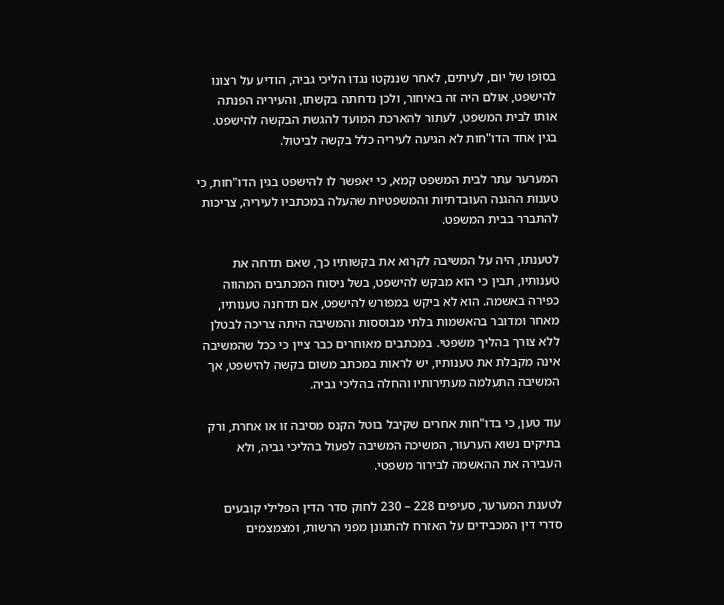בסופו של יום, לעיתים, לאחר שננקטו נגדו הליכי גביה, הודיע על רצונו להישפט, אולם היה זה באיחור, ולכן נדחתה בקשתו, והעיריה הפנתה אותו לבית המשפט, לעתור להארכת המועד להגשת הבקשה להישפט. בגין אחד הדו"חות לא הגיעה לעיריה כלל בקשה לביטול.

המערער עתר לבית המשפט קמא, כי יאפשר לו להישפט בגין הדו"חות, כי טענות ההגנה העובדתיות והמשפטיות שהעלה במכתביו לעיריה, צריכות להתברר בבית המשפט.

לטענתו, היה על המשיבה לקרוא את בקשותיו כך, שאם תדחה את טענותיו, תבין כי הוא מבקש להישפט, בשל ניסוח המכתבים המהווה כפירה באשמה. הוא לא ביקש במפורש להישפט, אם תדחנה טענותיו, מאחר ומדובר בהאשמות בלתי מבוססות והמשיבה היתה צריכה לבטלן ללא צורך בהליך משפטי. במכתבים מאוחרים כבר ציין כי ככל שהמשיבה אינה מקבלת את טענותיו, יש לראות במכתב משום בקשה להישפט, אך המשיבה התעלמה מעתירותיו והחלה בהליכי גביה.

עוד טען, כי בדו"חות אחרים שקיבל בוטל הקנס מסיבה זו או אחרת, ורק בתיקים נשוא הערעור, המשיכה המשיבה לפעול בהליכי גביה, ולא העבירה את ההאשמה לבירור משפטי.

לטענת המערער, סעיפים 228 – 230 לחוק סדר הדין הפלילי קובעים סדרי דין המכבידים על האזרח להתגונן מפני הרשות, ומצמצמים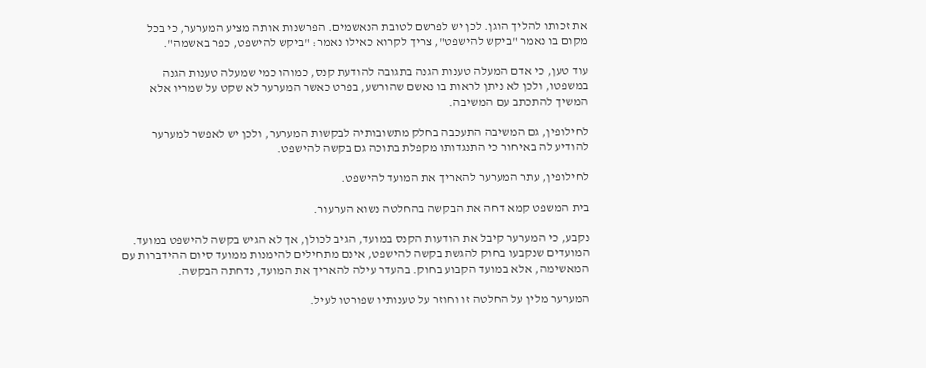את זכותו להליך הוגן. לכן יש לפרשם לטובת הנאשמים. הפרשנות אותה מציע המערער, כי בכל מקום בו נאמר "ביקש להישפט", צריך לקרוא כאילו נאמר: "ביקש להישפט, כפר באשמה".

עוד טען, כי אדם המעלה טענות הגנה בתגובה להודעת קנס, כמוהו כמי שמעלה טענות הגנה במשפטו, ולכן לא ניתן לראות בו נאשם שהורשע, בפרט כאשר המערער לא שקט על שמריו אלא המשיך להתכתב עם המשיבה.

לחילופין, גם המשיבה התעכבה בחלק מתשובותיה לבקשות המערער, ולכן יש לאפשר למערער להודיע לה באיחור כי התנגדותו מקפלת בתוכה גם בקשה להישפט.

לחילופין, עתר המערער להאריך את המועד להישפט.

בית המשפט קמא דחה את הבקשה בהחלטה נשוא הערעור.

נקבע, כי המערער קיבל את הודעות הקנס במועד, הגיב לכולן, אך לא הגיש בקשה להישפט במועד. המועדים שנקבעו בחוק להגשת בקשה להישפט, אינם מתחילים להימנות ממועד סיום ההידברות עם המאשימה, אלא במועד הקבוע בחוק. בהעדר עילה להאריך את המועד, נדחתה הבקשה.

המערער מלין על החלטה זו וחוזר על טענותיו שפורטו לעיל.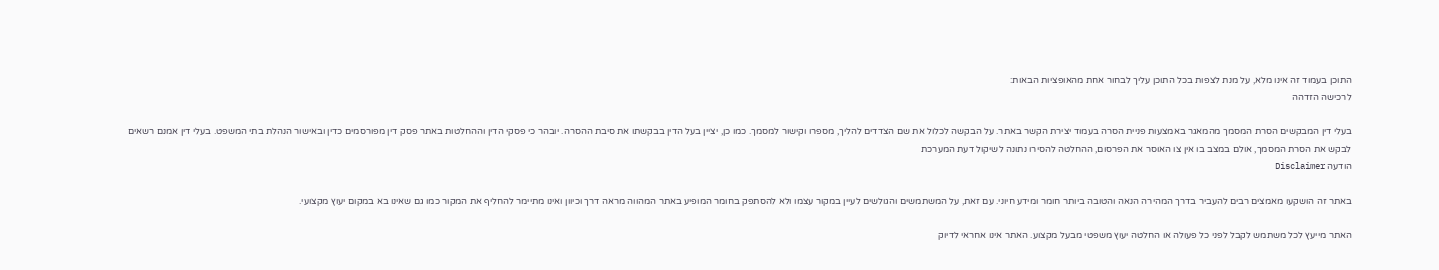התוכן בעמוד זה אינו מלא, על מנת לצפות בכל התוכן עליך לבחור אחת מהאופציות הבאות:
לרכישה הזדהה

בעלי דין המבקשים הסרת המסמך מהמאגר באמצעות פניית הסרה בעמוד יצירת הקשר באתר. על הבקשה לכלול את שם הצדדים להליך, מספרו וקישור למסמך. כמו כן, יציין בעל הדין בבקשתו את סיבת ההסרה. יובהר כי פסקי הדין וההחלטות באתר פסק דין מפורסמים כדין ובאישור הנהלת בתי המשפט. בעלי דין אמנם רשאים לבקש את הסרת המסמך, אולם במצב בו אין צו האוסר את הפרסום, ההחלטה להסירו נתונה לשיקול דעת המערכת
הודעה Disclaimer

באתר זה הושקעו מאמצים רבים להעביר בדרך המהירה הנאה והטובה ביותר חומר ומידע חיוני. עם זאת, על המשתמשים והגולשים לעיין במקור עצמו ולא להסתפק בחומר המופיע באתר המהווה מראה דרך וכיוון ואינו מתיימר להחליף את המקור כמו גם שאינו בא במקום יעוץ מקצועי.

האתר מייעץ לכל משתמש לקבל לפני כל פעולה או החלטה יעוץ משפטי מבעל מקצוע. האתר אינו אחראי לדיוק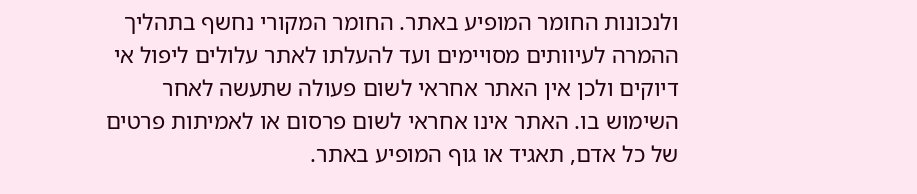ולנכונות החומר המופיע באתר. החומר המקורי נחשף בתהליך ההמרה לעיוותים מסויימים ועד להעלתו לאתר עלולים ליפול אי דיוקים ולכן אין האתר אחראי לשום פעולה שתעשה לאחר השימוש בו. האתר אינו אחראי לשום פרסום או לאמיתות פרטים של כל אדם, תאגיד או גוף המופיע באתר.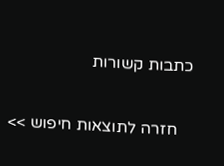כתבות קשורות

    חזרה לתוצאות חיפוש >>